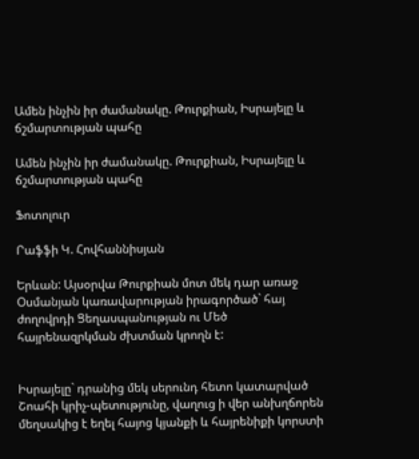Ամեն ինչին իր ժամանակը. Թուրքիան, Իսրայելը և ճշմարտության պահը

Ամեն ինչին իր ժամանակը. Թուրքիան, Իսրայելը և ճշմարտության պահը

Ֆոտոլուր

Րաֆֆի Կ. Հովհաննիսյան

Երևան: Այսօրվա Թուրքիան մոտ մեկ դար առաջ Օսմանյան կառավարության իրագործած` հայ ժողովրդի Ցեղասպանության ու Մեծ հայրենազրկման ժխտման կրողն է:


Իսրայելը` դրանից մեկ սերունդ հետո կատարված Շոահի կրիչ-պետությունը, վաղուց ի վեր անխղճորեն մեղսակից է եղել հայոց կյանքի և հայրենիքի կորստի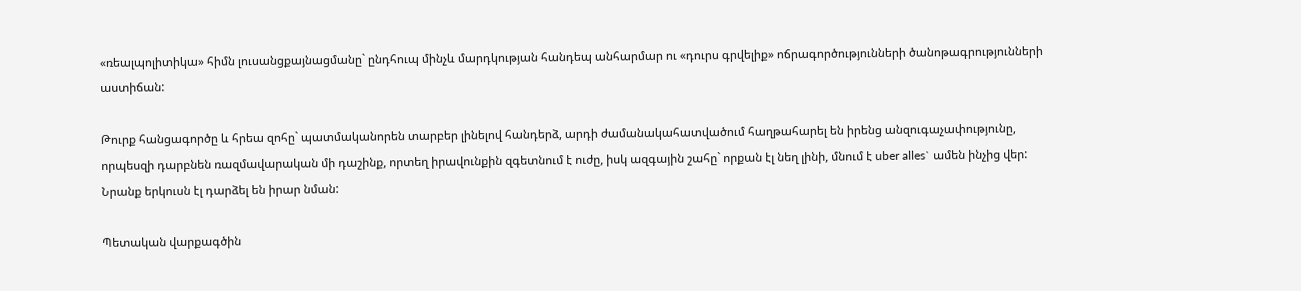«ռեալպոլիտիկա» հիմն լուսանցքայնացմանը` ընդհուպ մինչև մարդկության հանդեպ անհարմար ու «դուրս գրվելիք» ոճրագործությունների ծանոթագրությունների աստիճան:

Թուրք հանցագործը և հրեա զոհը` պատմականորեն տարբեր լինելով հանդերձ, արդի ժամանակահատվածում հաղթահարել են իրենց անզուգաչափությունը, որպեսզի դարբնեն ռազմավարական մի դաշինք, որտեղ իրավունքին զգետնում է ուժը, իսկ ազգային շահը` որքան էլ նեղ լինի, մնում է uber alles` ամեն ինչից վեր: Նրանք երկուսն էլ դարձել են իրար նման:

Պետական վարքագծին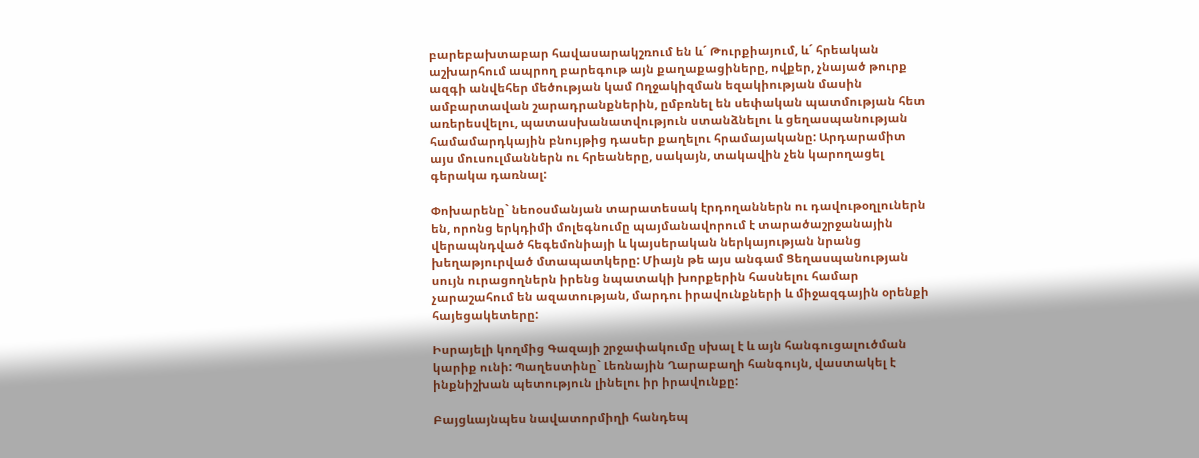բարեբախտաբար հավասարակշռում են և´ Թուրքիայում, և´ հրեական աշխարհում ապրող բարեգութ այն քաղաքացիները, ովքեր, չնայած թուրք ազգի անվեհեր մեծության կամ Ողջակիզման եզակիության մասին ամբարտավան շարադրանքներին, ըմբռնել են սեփական պատմության հետ առերեսվելու, պատասխանատվություն ստանձնելու և ցեղասպանության համամարդկային բնույթից դասեր քաղելու հրամայականը: Արդարամիտ այս մուսուլմաններն ու հրեաները, սակայն, տակավին չեն կարողացել գերակա դառնալ:

Փոխարենը` նեոօսմանյան տարատեսակ էրդողաններն ու դավութօղլուներն են, որոնց երկդիմի մոլեգնումը պայմանավորում է տարածաշրջանային վերապնդված հեգեմոնիայի և կայսերական ներկայության նրանց խեղաթյուրված մտապատկերը: Միայն թե այս անգամ Ցեղասպանության սույն ուրացողներն իրենց նպատակի խորքերին հասնելու համար չարաշահում են ազատության, մարդու իրավունքների և միջազգային օրենքի հայեցակետերը:

Իսրայելի կողմից Գազայի շրջափակումը սխալ է և այն հանգուցալուծման կարիք ունի: Պաղեստինը` Լեռնային Ղարաբաղի հանգույն, վաստակել է ինքնիշխան պետություն լինելու իր իրավունքը:

Բայցևայնպես նավատորմիղի հանդեպ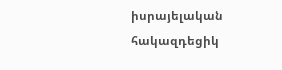իսրայելական հակազդեցիկ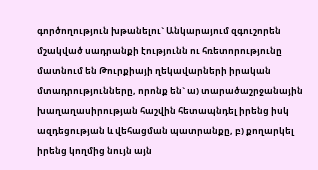գործողություն խթանելու` Անկարայում զգուշորեն մշակված սադրանքի էությունն ու հռետորությունը մատնում են Թուրքիայի ղեկավարների իրական մտադրությունները, որոնք են` ա) տարածաշրջանային խաղաղասիրության հաշվին հետապնդել իրենց իսկ ազդեցության և վեհացման պատրանքը, բ) քողարկել իրենց կողմից նույն այն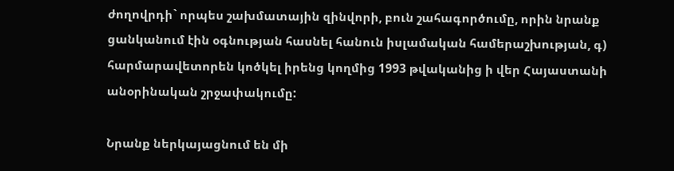ժողովրդի` որպես շախմատային զինվորի, բուն շահագործումը, որին նրանք ցանկանում էին օգնության հասնել հանուն իսլամական համերաշխության, գ) հարմարավետորեն կոծկել իրենց կողմից 1993 թվականից ի վեր Հայաստանի անօրինական շրջափակումը:

Նրանք ներկայացնում են մի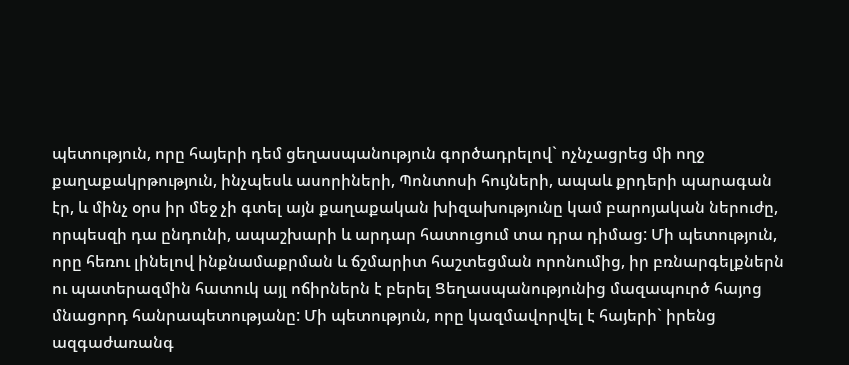պետություն, որը հայերի դեմ ցեղասպանություն գործադրելով` ոչնչացրեց մի ողջ քաղաքակրթություն, ինչպեսև ասորիների, Պոնտոսի հույների, ապաև քրդերի պարագան էր, և մինչ օրս իր մեջ չի գտել այն քաղաքական խիզախությունը կամ բարոյական ներուժը, որպեսզի դա ընդունի, ապաշխարի և արդար հատուցում տա դրա դիմաց: Մի պետություն, որը հեռու լինելով ինքնամաքրման և ճշմարիտ հաշտեցման որոնումից, իր բռնարգելքներն ու պատերազմին հատուկ այլ ոճիրներն է բերել Ցեղասպանությունից մազապուրծ հայոց մնացորդ հանրապետությանը: Մի պետություն, որը կազմավորվել է հայերի` իրենց ազգաժառանգ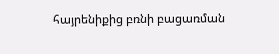հայրենիքից բռնի բացառման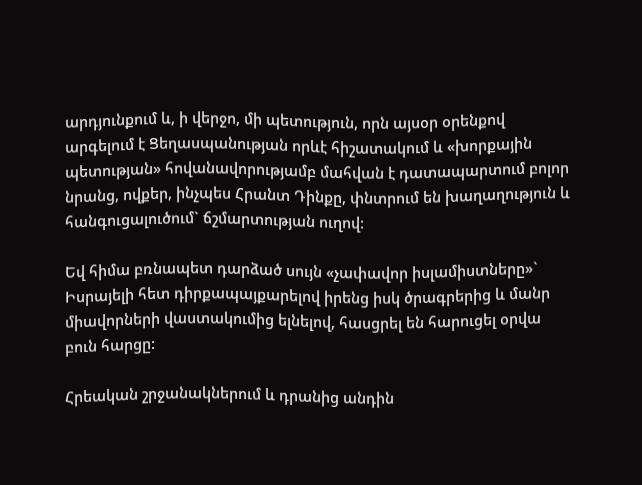արդյունքում և, ի վերջո, մի պետություն, որն այսօր օրենքով արգելում է Ցեղասպանության որևէ հիշատակում և «խորքային պետության» հովանավորությամբ մահվան է դատապարտում բոլոր նրանց, ովքեր, ինչպես Հրանտ Դինքը, փնտրում են խաղաղություն և հանգուցալուծում` ճշմարտության ուղով:

Եվ հիմա բռնապետ դարձած սույն «չափավոր իսլամիստները»` Իսրայելի հետ դիրքապայքարելով իրենց իսկ ծրագրերից և մանր միավորների վաստակումից ելնելով, հասցրել են հարուցել օրվա բուն հարցը:

Հրեական շրջանակներում և դրանից անդին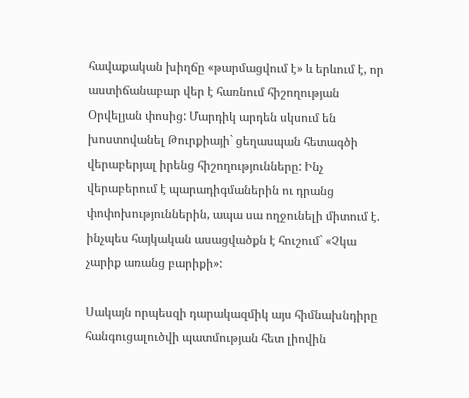հավաքական խիղճը «թարմացվում է» և երևում է, որ աստիճանաբար վեր է հառնում հիշողության Օրվելյան փոսից: Մարդիկ արդեն սկսում են խոստովանել Թուրքիայի` ցեղասպան հետագծի վերաբերյալ իրենց հիշողությունները: Ինչ վերաբերում է պարադիգմաներին ու դրանց փոփոխություններին, ապա սա ողջունելի միտում է. ինչպես հայկական ասացվածքն է հուշում` «Չկա չարիք առանց բարիքի»:

Սակայն որպեսզի դարակազմիկ այս հիմնախնդիրը հանգուցալուծվի պատմության հետ լիովին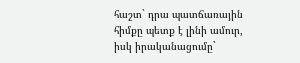հաշտ` դրա պատճառային հիմքը պետք է լինի ամուր, իսկ իրականացումը`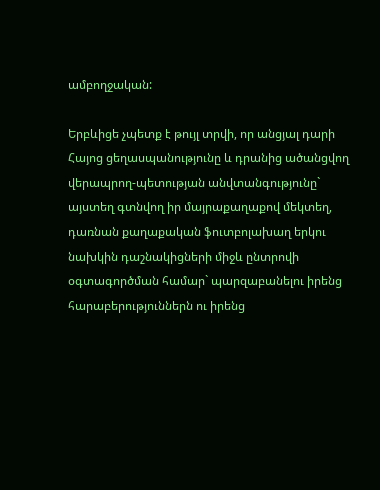ամբողջական:

Երբևիցե չպետք է թույլ տրվի, որ անցյալ դարի Հայոց ցեղասպանությունը և դրանից ածանցվող վերապրող-պետության անվտանգությունը` այստեղ գտնվող իր մայրաքաղաքով մեկտեղ, դառնան քաղաքական ֆուտբոլախաղ երկու նախկին դաշնակիցների միջև ընտրովի օգտագործման համար` պարզաբանելու իրենց հարաբերություններն ու իրենց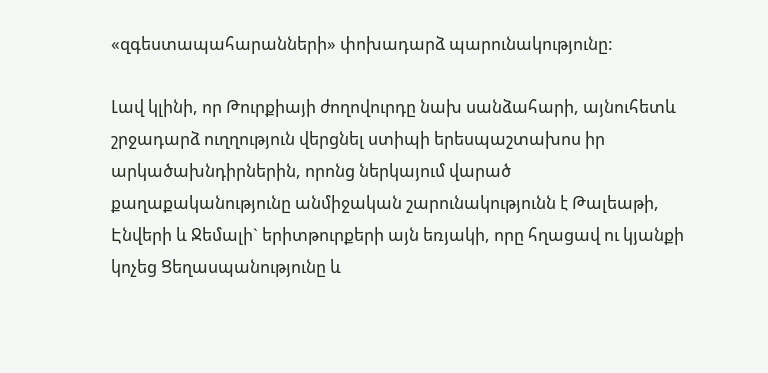«զգեստապահարանների» փոխադարձ պարունակությունը:

Լավ կլինի, որ Թուրքիայի ժողովուրդը նախ սանձահարի, այնուհետև շրջադարձ ուղղություն վերցնել ստիպի երեսպաշտախոս իր արկածախնդիրներին, որոնց ներկայում վարած քաղաքականությունը անմիջական շարունակությունն է Թալեաթի, Էնվերի և Ջեմալի` երիտթուրքերի այն եռյակի, որը հղացավ ու կյանքի կոչեց Ցեղասպանությունը և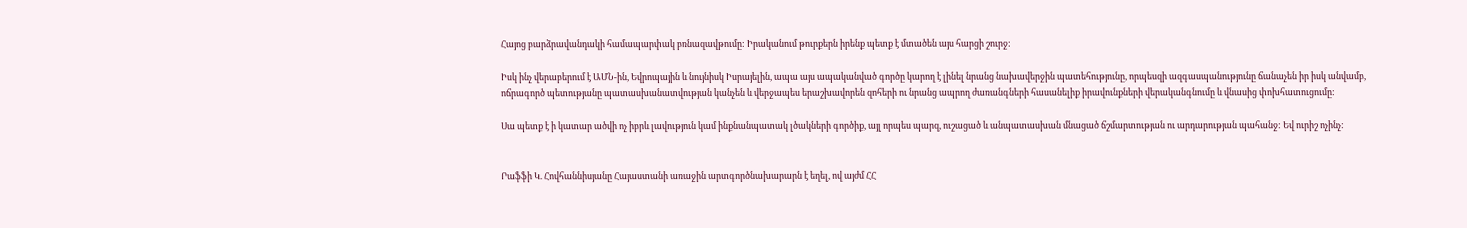Հայոց բարձրավանդակի համապարփակ բռնազավթումը: Իրականում թուրքերն իրենք պետք է մտածեն այս հարցի շուրջ:

Իսկ ինչ վերաբերում է ԱՄՆ-ին, Եվրոպային և նույնիսկ Իսրայելին, ապա այս ապականված գործը կարող է լինել նրանց նախավերջին պատեհությունը, որպեսզի ազգասպանությունը ճանաչեն իր իսկ անվամբ, ոճրագործ պետությանը պատասխանատվության կանչեն և վերջապես երաշխավորեն զոհերի ու նրանց ապրող ժառանգների հասանելիք իրավունքների վերականգնումը և վնասից փոխհատուցումը:

Սա պետք է ի կատար ածվի ոչ իբրև լավություն կամ ինքնանպատակ լծակների գործիք, այլ որպես պարզ, ուշացած և անպատասխան մնացած ճշմարտության ու արդարության պահանջ: Եվ ուրիշ ոչինչ:


Րաֆֆի Կ. Հովհաննիսյանը Հայաստանի առաջին արտգործնախարարն է եղել, ով այժմ ՀՀ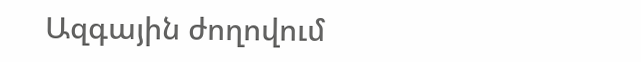Ազգային ժողովում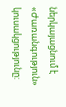ներկայացնում է «Ժառանգություն» կուսակցությունը: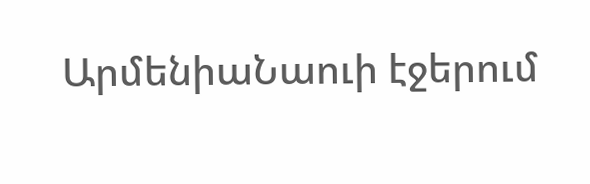ԱրմենիաՆաուի էջերում